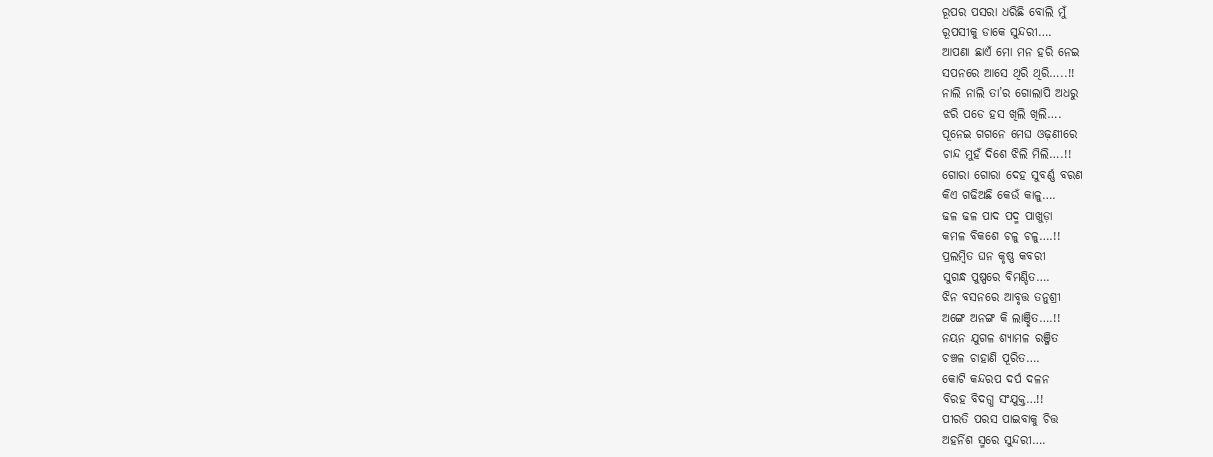ରୂପର ପସରା ଧରିଛି ବୋଲି ମୁଁ
ରୂପସୀକୁ ଡାକେ ସୁନ୍ଦରୀ….
ଆପଣା ଛାଏଁ ମୋ ମନ ହରି ନେଇ
ସପନରେ ଆସେ ଥିରି ଥିରି…..!!
ନାଲି ନାଲି ତା’ର ଗୋଲାପି ଅଧରୁ
ଝରି ପଡେ ହସ ଖିଲି ଖିଲି….
ପୂନେଇ ଗଗନେ ମେଘ ଓଢ଼ଣୀରେ
ଚାନ୍ଦ ମୁହଁ ଦିଶେ ଝିଲି ମିଲି….!!
ଗୋରା ଗୋରା ଦେହ ସୁବର୍ଣ୍ଣ ବରଣ
କିଏ ଗଢିଅଛି କେଉଁ କାଳୁ….
ଢଳ ଢଳ ପାଦ ପଦ୍ମ ପାଖୁଡ଼ା
କମଳ ବିକଶେ ଚଳୁ ଚଳୁ….!!
ପ୍ରଲମ୍ବିତ ଘନ କୃଷ୍ଣ କବରୀ
ସୁଗନ୍ଧ ପୁଷ୍ପରେ ବିମଣ୍ଡିତ….
ଝିନ ବସନରେ ଆବୃତ୍ତ ତନୁଶ୍ରୀ
ଅଙ୍ଗେ ଅନଙ୍ଗ କି ଲାଞ୍ଛିତ….!!
ନୟନ ଯୁଗଳ ଶ୍ଯାମଳ ରଞ୍ଜିତ
ଚଞ୍ଚଳ ଚାହାଣି ପୂରିତ….
କୋଟି କନ୍ଦରପ ଦର୍ପ ଦଳନ
ବିରହ ବିଦଗ୍ଧ ସଂଯୁକ୍ତ…!!
ପୀରତି ପରସ ପାଇବାକୁ ଚିତ୍ତ
ଅହର୍ନିଶ ସ୍ମରେ ସୁନ୍ଦରୀ….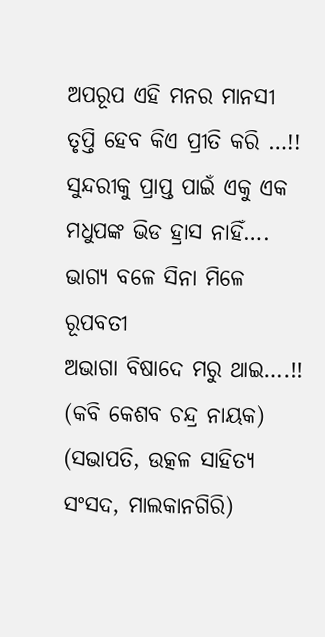ଅପରୂପ ଏହି ମନର ମାନସୀ
ତୃପ୍ତି ହେବ କିଏ ପ୍ରୀତି କରି …!!
ସୁନ୍ଦରୀକୁ ପ୍ରାପ୍ତ ପାଇଁ ଏକୁ ଏକ
ମଧୁପଙ୍କ ଭିଡ ହ୍ରାସ ନାହିଁ….
ଭାଗ୍ଯ ବଳେ ସିନା ମିଳେ ରୂପବତୀ
ଅଭାଗା ବିଷାଦେ ମରୁ ଥାଇ….!!
(କବି କେଶବ ଚନ୍ଦ୍ର ନାୟକ)
(ସଭାପତି, ଉତ୍କଳ ସାହିତ୍ୟ ସଂସଦ, ମାଲକାନଗିରି)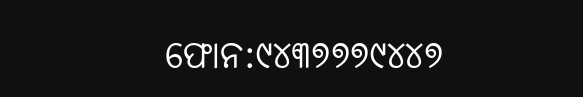ଫୋନ:୯୪୩୭୭୭୯୪୪୭